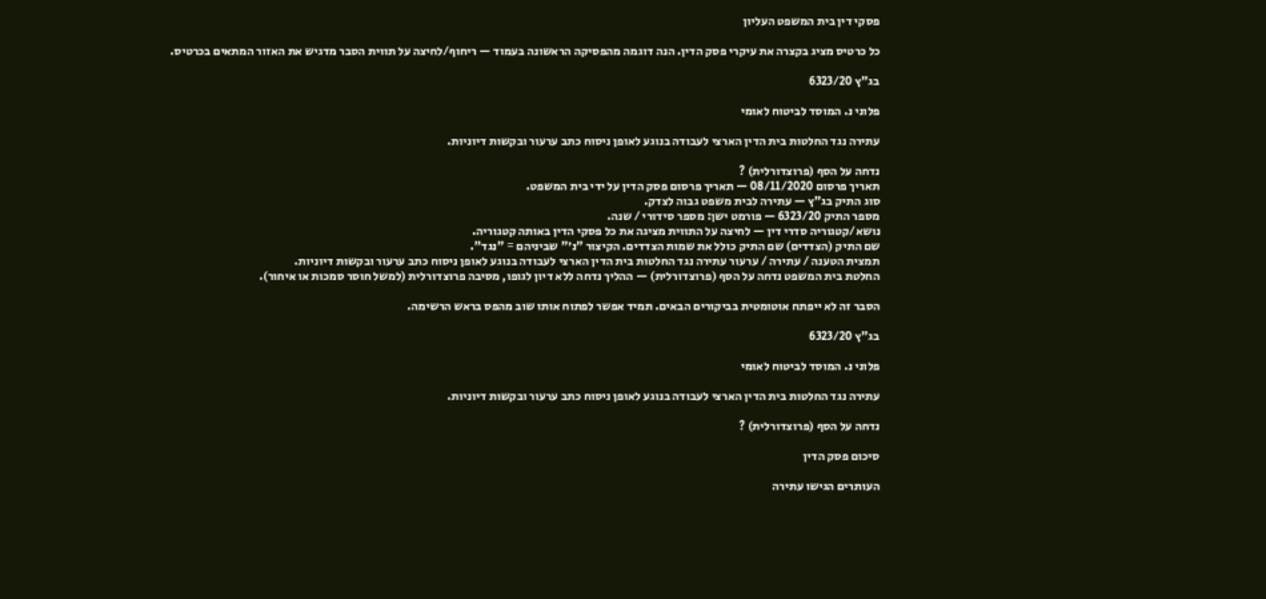פסקי דין בית המשפט העליון

כל כרטיס מציג בקצרה את עיקרי פסק הדין. הנה דוגמה מהפסיקה הראשונה בעמוד — ריחוף/לחיצה על תווית הסבר מדגיש את האזור המתאים בכרטיס.

בג"ץ 6323/20

פלוני נ. המוסד לביטוח לאומי

עתירה נגד החלטות בית הדין הארצי לעבודה בנוגע לאופן ניסוח כתב ערעור ובקשות דיוניות.

נדחה על הסף (פרוצדורלית) ?
תאריך פרסום 08/11/2020 — תאריך פרסום פסק הדין על ידי בית המשפט.
סוג התיק בג"ץ — עתירה לבית משפט גבוה לצדק.
מספר התיק 6323/20 — פורמט ישן: מספר סידורי / שנה.
נושא/קטגוריה סדרי דין — לחיצה על התווית מציגה את כל פסקי הדין באותה קטגוריה.
שם התיק (הצדדים) שם התיק כולל את שמות הצדדים. הקיצור "נ׳" שביניהם = "נגד".
תמצית הטענה / עתירה / ערעור עתירה נגד החלטות בית הדין הארצי לעבודה בנוגע לאופן ניסוח כתב ערעור ובקשות דיוניות.
החלטת בית המשפט נדחה על הסף (פרוצדורלית) — ההליך נדחה ללא דיון לגופו, מסיבה פרוצדורלית (למשל חוסר סמכות או איחור).

הסבר זה לא ייפתח אוטומטית בביקורים הבאים. תמיד אפשר לפתוח אותו שוב מהפס בראש הרשימה.

בג"ץ 6323/20

פלוני נ. המוסד לביטוח לאומי

עתירה נגד החלטות בית הדין הארצי לעבודה בנוגע לאופן ניסוח כתב ערעור ובקשות דיוניות.

נדחה על הסף (פרוצדורלית) ?

סיכום פסק הדין

העותרים הגישו עתירה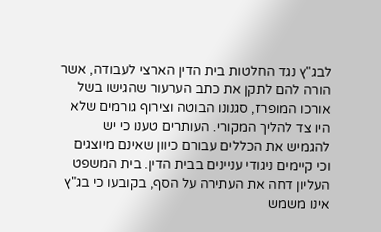לבג"ץ נגד החלטות בית הדין הארצי לעבודה, אשר הורה להם לתקן את כתב הערעור שהגישו בשל אורכו המופרז, סגנונו הבוטה וצירוף גורמים שלא היו צד להליך המקורי. העותרים טענו כי יש להגמיש את הכללים עבורם כיוון שאינם מיוצגים וכי קיימים ניגודי עניינים בבית הדין. בית המשפט העליון דחה את העתירה על הסף, בקובעו כי בג"ץ אינו משמש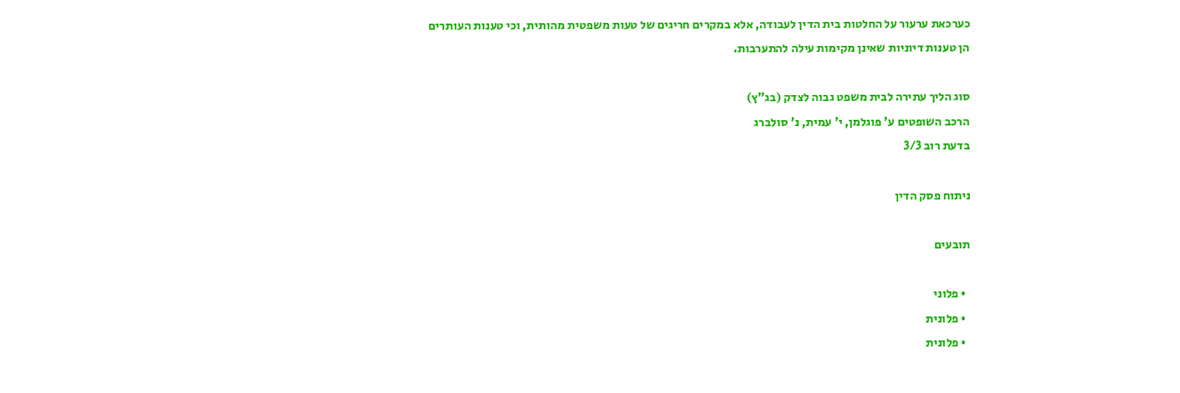כערכאת ערעור על החלטות בית הדין לעבודה, אלא במקרים חריגים של טעות משפטית מהותית, וכי טענות העותרים הן טענות דיוניות שאינן מקימות עילה להתערבות.

סוג הליך עתירה לבית משפט גבוה לצדק (בג"ץ)
הרכב השופטים ע' פוגלמן, י' עמית, נ' סולברג
בדעת רוב 3/3

ניתוח פסק הדין

תובעים

  • פלוני
  • פלונית
  • פלונית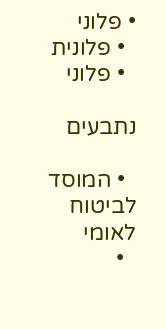• פלוני
  • פלונית
  • פלוני

נתבעים

  • המוסד לביטוח לאומי
  •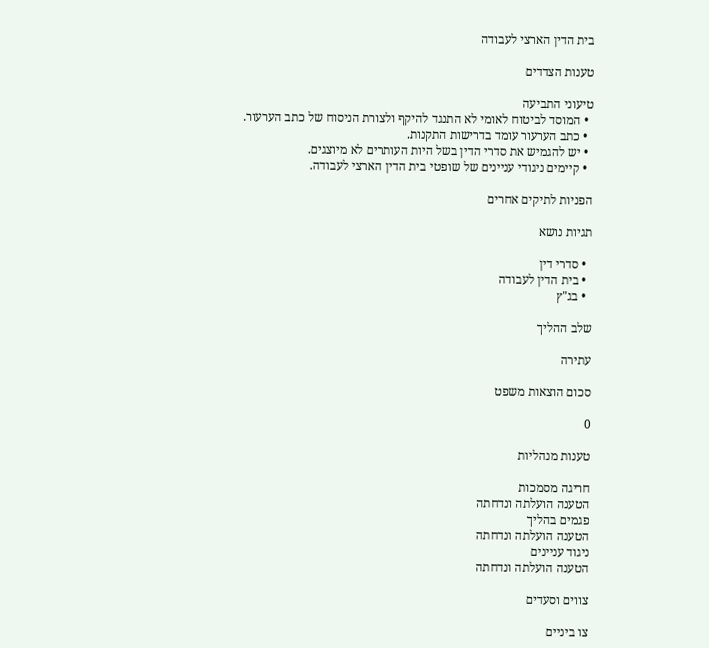בית הדין הארצי לעבודה

טענות הצדדים

טיעוני התביעה
  • המוסד לביטוח לאומי לא התנגד להיקף ולצורת הניסוח של כתב הערעור.
  • כתב הערעור עומד בדרישות התקנות.
  • יש להגמיש את סדרי הדין בשל היות העותרים לא מיוצגים.
  • קיימים ניגודי עניינים של שופטי בית הדין הארצי לעבודה.

הפניות לתיקים אחרים

תגיות נושא

  • סדרי דין
  • בית הדין לעבודה
  • בג"ץ

שלב ההליך

עתירה

סכום הוצאות משפט

0

טענות מנהליות

חריגה מסמכות
הטענה הועלתה ונדחתה
פגמים בהליך
הטענה הועלתה ונדחתה
ניגוד עניינים
הטענה הועלתה ונדחתה

צווים וסעדים

צו ביניים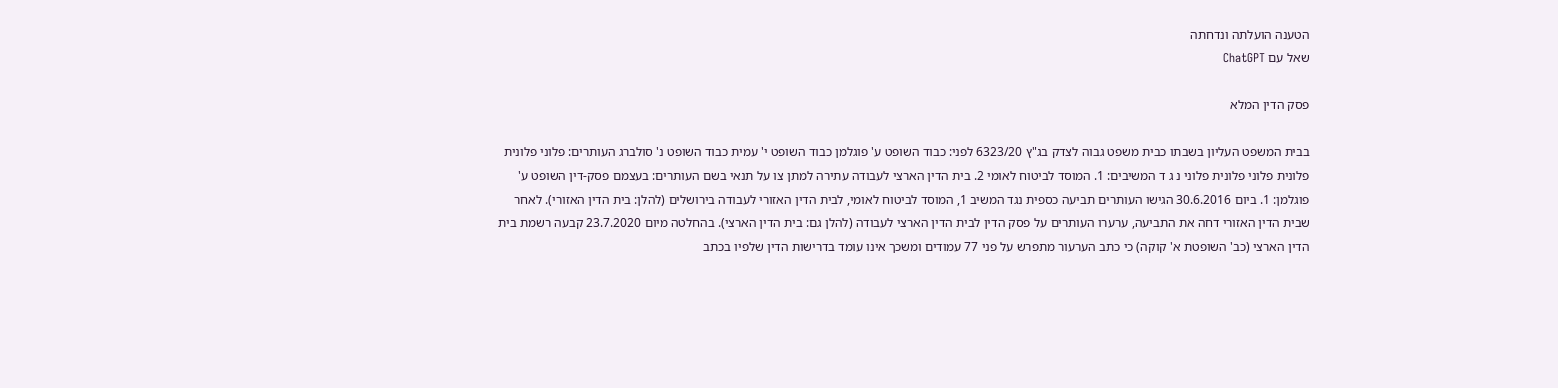הטענה הועלתה ונדחתה
שאל עם ChatGPT

פסק הדין המלא

בבית המשפט העליון בשבתו כבית משפט גבוה לצדק בג"ץ 6323/20 לפני: כבוד השופט ע' פוגלמן כבוד השופט י' עמית כבוד השופט נ' סולברג העותרים: פלוני פלונית פלונית פלוני פלונית פלוני נ ג ד המשיבים: 1. המוסד לביטוח לאומי 2. בית הדין הארצי לעבודה עתירה למתן צו על תנאי בשם העותרים: בעצמם פסק-דין השופט ע' פוגלמן: 1. ביום 30.6.2016 הגישו העותרים תביעה כספית נגד המשיב 1, המוסד לביטוח לאומי, לבית הדין האזורי לעבודה בירושלים (להלן: בית הדין האזורי). לאחר שבית הדין האזורי דחה את התביעה, ערערו העותרים על פסק הדין לבית הדין הארצי לעבודה (להלן גם: בית הדין הארצי). בהחלטה מיום 23.7.2020 קבעה רשמת בית הדין הארצי (כב' השופטת א' קוקה) כי כתב הערעור מתפרש על פני 77 עמודים ומשכך אינו עומד בדרישות הדין שלפיו בכתב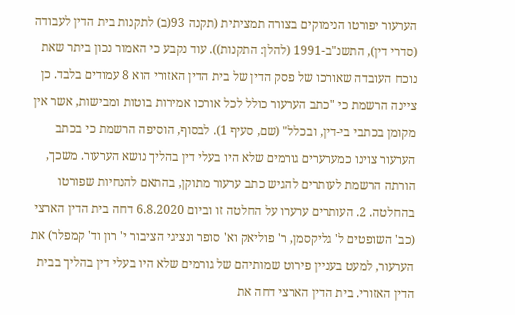הערעור יפורטו הנימוקים בצורה תמציתית (תקנה 93(ב) לתקנות בית הדין לעבודה (סדרי דין), התשנ"ב-1991 (להלן: התקנות)). עוד נקבע כי האמור נכון ביתר שאת נוכח העובדה שאורכו של פסק הדין של בית הדין האזורי הוא 8 עמודים בלבד. כן ציינה הרשמת כי "כתב הערעור כולל לכל אורכו אמירות בוטות ומבישות, אשר אין מקומן בכתבי בי-דין, ובכלל" (שם, סעיף 1). לבסוף, הוסיפה הרשמת כי בכתב הערעור צוינו כמערערים גורמים שלא היו בעלי דין בהליך נושא הערעור. משכך, הורתה הרשמת לעותרים להגיש כתב ערעור מתוקן, בהתאם להנחיות שפורטו בהחלטה. 2. העותרים ערערו על החלטה זו וביום 6.8.2020 דחה בית הדין הארצי (כב' השופטים ל' גליקסמן, ר' פוליאק וא' סופר ונציגי הציבור י' רון וד' קמפלר) את הערעור, למעט בעניין פירוט שמותיהם של גורמים שלא היו בעלי דין בהליך בבית הדין האזורי. בית הדין הארצי דחה את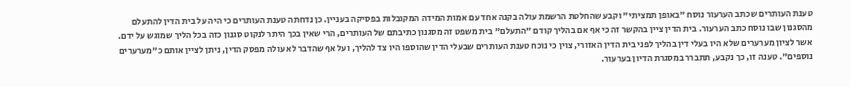טענת העותרים שכתב הערעור נוסח "באופן תמציתי" וקבע שהחלטת הרשמת עולה בקנה אחד עם אמות המידה המקובלות בפסיקה בעניין. כן נדחתה טענת העותרים כי היה על בית הדין להתעלם מהסגנון שבו נוסח כתב הערעור. בית הדין ציין בהקשר זה כי אף אם בהליך קודם "התעלם" בית משפט זה מסגנון כתיבתם של העותרים, הרי שאין בכך היתר לנקוט סגנון כזה בכל הליך שמוגש על ידם. אשר לציון מערערים שלא היו בעלי דין בהליך לפני בית הדין האזורי, צוין כי נוכח טענת העותרים שבעלי הדין שהוספו היו צד להליך, ועל אף שהדבר לא עולה מפסק הדין, ניתן לציין אותם כ"מערערים נוספים". טענה זו, כך נקבע, תתברר במסגרת הדיון בערעור.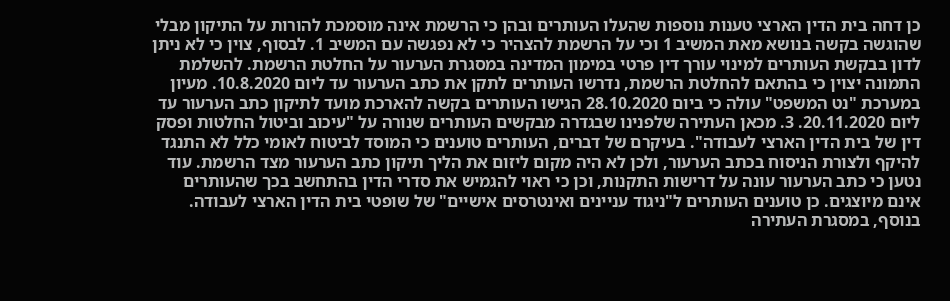כן דחה בית הדין הארצי טענות נוספות שהעלו העותרים ובהן כי הרשמת אינה מוסמכת להורות על התיקון מבלי שהוגשה בקשה בנושא מאת המשיב 1 וכי על הרשמת להצהיר כי לא נפגשה עם המשיב 1. לבסוף, צוין כי לא ניתן לדון בבקשת העותרים למינוי עורך דין פרטי במימון המדינה במסגרת הערעור על החלטת הרשמת. להשלמת התמונה יצוין כי בהתאם להחלטת הרשמת, נדרשו העותרים לתקן את כתב הערעור עד ליום 10.8.2020. מעיון במערכת "נט המשפט" עולה כי ביום 28.10.2020 הגישו העותרים בקשה להארכת מועד לתיקון כתב הערעור עד ליום 20.11.2020. 3. מכאן העתירה שלפנינו שבגדרה מבקשים העותרים שנורה על "עיכוב וביטול החלטות ופסק דין של בית הדין הארצי לעבודה". בעיקרם של דברים, העותרים טוענים כי המוסד לביטוח לאומי כלל לא התנגד להיקף ולצורת הניסוח בכתב הערעור, ולכן לא היה מקום ליזום את הליך תיקון כתב הערעור מצד הרשמת. עוד נטען כי כתב הערעור עונה על דרישות התקנות, וכן כי ראוי להגמיש את סדרי הדין בהתחשב בכך שהעותרים אינם מיוצגים. כן טוענים העותרים ל"ניגוד עניינים ואינטרסים אישיים" של שופטי בית הדין הארצי לעבודה. בנוסף, במסגרת העתירה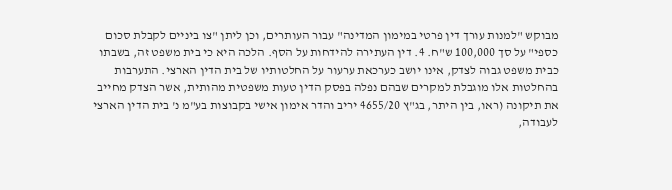מבוקש "למנות עורך דין פרטי במימון המדינה" עבור העותרים, וכן ליתן "צו ביניים לקבלת סכום כספי" על סך 100,000 ש"ח. 4. דין העתירה להידחות על הסף. הלכה היא כי בית משפט זה, בשבתו כבית משפט גבוה לצדק, אינו יושב כערכאת ערעור על החלטותיו של בית הדין הארצי. התערבות בהחלטות אלו מוגבלת למקרים שבהם נפלה בפסק הדין טעות משפטית מהותית, אשר הצדק מחייב את תיקונה (ראו, בין היתר, בג"ץ 4655/20 יריב והדר אימון אישי בקבוצות בע"מ נ' בית הדין הארצי לעבודה,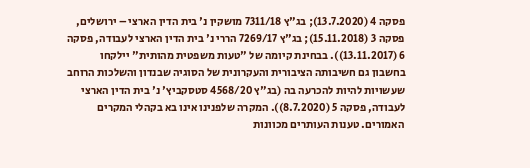פסקה 4 (13.7.2020); בג"ץ 7311/18 מושקין נ' בית הדין הארצי – ירושלים, פסקה 3 (15.11.2018); בג"ץ 7269/17 הררי נ' בית הדין הארצי לעבודה, פסקה 6 (13.11.2017)). בבחינת קיומה של "טעות משפטית מהותית" יילקחו בחשבון גם חשיבותה הציבורית והעקרונית של הסוגיה שבנדון והשלכות הרוחב שעשויות להיות להכרעה בה (בג"ץ 4568/20 סטסקביץ' נ' בית הדין הארצי לעבודה, פסקה 5 (8.7.2020)). המקרה שלפנינו אינו בא בקהלי המקרים האמורים. טענות העותרים מכוונות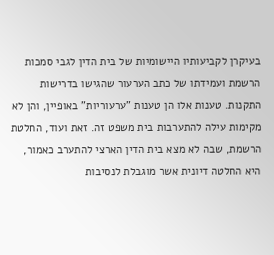בעיקרן לקביעותיו היישומיות של בית הדין לגבי סמכות הרשמת ועמידתו של כתב הערעור שהגישו בדרישות התקנות. טענות אלו הן טענות "ערעוריות" באופיין, והן לא מקימות עילה להתערבות בית משפט זה. זאת ועוד, החלטת הרשמת, שבה לא מצא בית הדין הארצי להתערב כאמור, היא החלטה דיונית אשר מוגבלת לנסיבות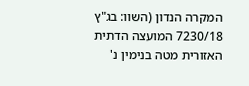המקרה הנדון (השוו: בג"ץ 7230/18 המועצה הדתית האזורית מטה בנימין נ'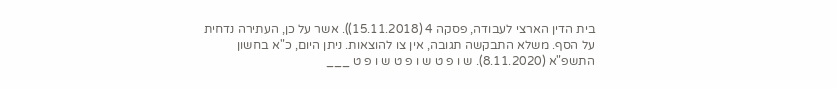בית הדין הארצי לעבודה, פסקה 4 (15.11.2018)). אשר על כן, העתירה נדחית על הסף. משלא התבקשה תגובה, אין צו להוצאות. ניתן היום, כ"א בחשון התשפ"א (8.11.2020). ש ו פ ט ש ו פ ט ש ו פ ט ___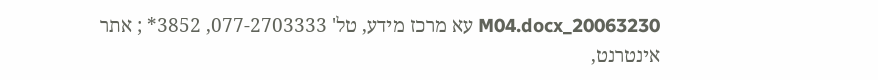20063230_M04.docx עא מרכז מידע, טל' 077-2703333, 3852* ; אתר אינטרנט,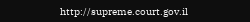http://supreme.court.gov.il